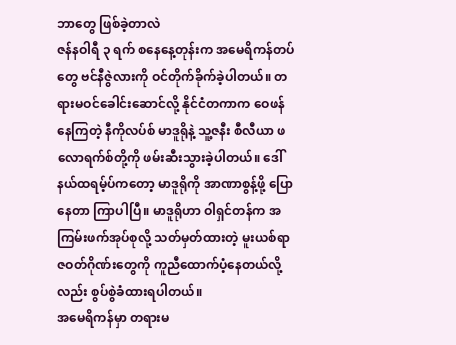ဘာတွေ ဖြစ်ခဲ့တာလဲ
ဇန်နဝါရီ ၃ ရက် စနေနေ့တုန်းက အမေရိကန်တပ်တွေ ဗင်နီဇွဲလားကို ဝင်တိုက်ခိုက်ခဲ့ပါတယ်။ တရားမဝင်ခေါင်းဆောင်လို့ နိုင်ငံတကာက ဝေဖန်နေကြတဲ့ နီကိုလပ်စ် မာဒူရိုနဲ့ သူ့ဇနီး စီလီယာ ဖလောရက်စ်တို့ကို ဖမ်းဆီးသွားခဲ့ပါတယ်။ ဒေါ်နယ်ထရမ့်ပ်ကတော့ မာဒူရိုကို အာဏာစွန့်ဖို့ ပြောနေတာ ကြာပါပြီ။ မာဒူရိုဟာ ဝါရှင်တန်က အကြမ်းဖက်အုပ်စုလို့ သတ်မှတ်ထားတဲ့ မူးယစ်ရာဇဝတ်ဂိုဏ်းတွေကို ကူညီထောက်ပံ့နေတယ်လို့လည်း စွပ်စွဲခံထားရပါတယ်။
အမေရိကန်မှာ တရားမ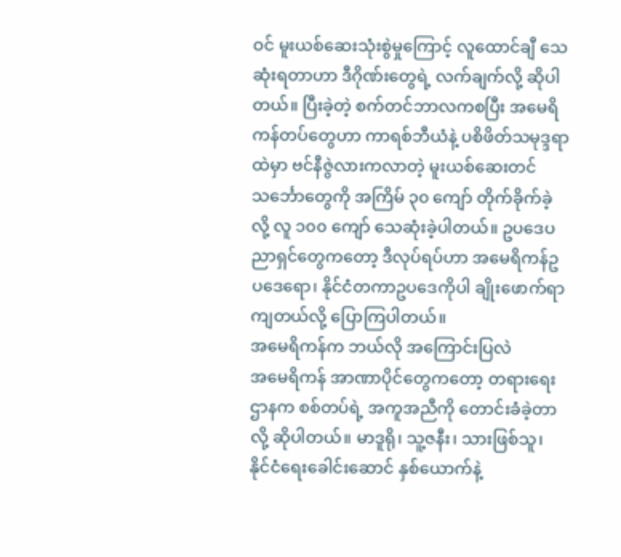ဝင် မူးယစ်ဆေးသုံးစွဲမှုကြောင့် လူထောင်ချီ သေဆုံးရတာဟာ ဒီဂိုဏ်းတွေရဲ့ လက်ချက်လို့ ဆိုပါတယ်။ ပြီးခဲ့တဲ့ စက်တင်ဘာလကစပြီး အမေရိကန်တပ်တွေဟာ ကာရစ်ဘီယံနဲ့ ပစိဖိတ်သမုဒ္ဒရာထဲမှာ ဗင်နီဇွဲလားကလာတဲ့ မူးယစ်ဆေးတင်သင်္ဘောတွေကို အကြိမ် ၃၀ ကျော် တိုက်ခိုက်ခဲ့လို့ လူ ၁၀၀ ကျော် သေဆုံးခဲ့ပါတယ်။ ဥပဒေပညာရှင်တွေကတော့ ဒီလုပ်ရပ်ဟာ အမေရိကန်ဥပဒေရော၊ နိုင်ငံတကာဥပဒေကိုပါ ချိုးဖောက်ရာကျတယ်လို့ ပြောကြပါတယ်။
အမေရိကန်က ဘယ်လို အကြောင်းပြလဲ
အမေရိကန် အာဏာပိုင်တွေကတော့ တရားရေးဌာနက စစ်တပ်ရဲ့ အကူအညီကို တောင်းခံခဲ့တာလို့ ဆိုပါတယ်။ မာဒူရို၊ သူ့ဇနီး၊ သားဖြစ်သူ၊ နိုင်ငံရေးခေါင်းဆောင် နှစ်ယောက်နဲ့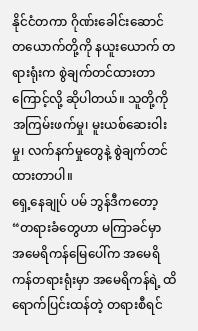နိုင်ငံတကာ ဂိုဏ်းခေါင်းဆောင်တယောက်တို့ကို နယူးယောက် တရားရုံးက စွဲချက်တင်ထားတာကြောင့်လို့ ဆိုပါတယ်။ သူတို့ကို အကြမ်းဖက်မှု၊ မူးယစ်ဆေးဝါးမှု၊ လက်နက်မှုတွေနဲ့ စွဲချက်တင်ထားတာပါ။
ရှေ့နေချုပ် ပမ် ဘွန်ဒီကတော့ “တရားခံတွေဟာ မကြာခင်မှာ အမေရိကန်မြေပေါ်က အမေရိကန်တရားရုံးမှာ အမေရိကန်ရဲ့ ထိရောက်ပြင်းထန်တဲ့ တရားစီရင်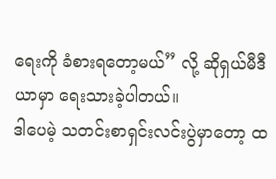ရေးကို ခံစားရတော့မယ်” လို့ ဆိုရှယ်မီဒီယာမှာ ရေးသားခဲ့ပါတယ်။
ဒါပေမဲ့ သတင်းစာရှင်းလင်းပွဲမှာတော့ ထ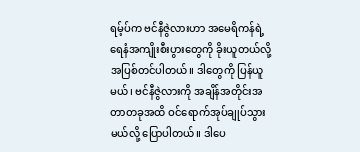ရမ့်ပ်က ဗင်နီဇွဲလားဟာ အမေရိကန်ရဲ့ ရေနံအကျိုးစီးပွားတွေကို ခိုးယူတယ်လို့ အပြစ်တင်ပါတယ်။ ဒါတွေကို ပြန်ယူမယ်၊ ဗင်နီဇွဲလားကို အချိန်အတိုင်းအတာတခုအထိ ဝင်ရောက်အုပ်ချုပ်သွားမယ်လို့ ပြောပါတယ်။ ဒါပေ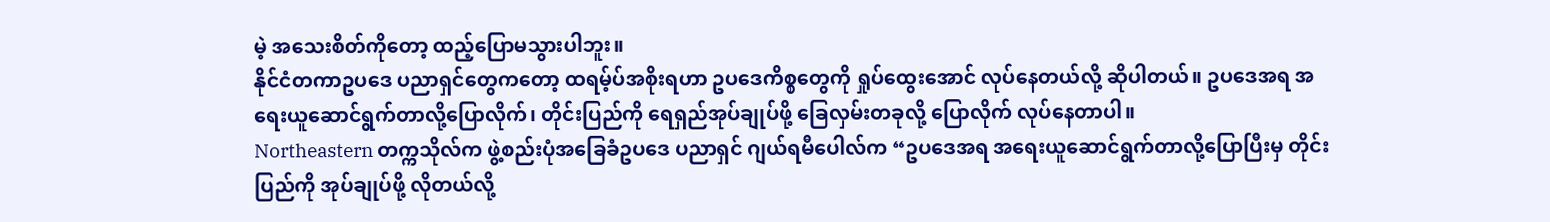မဲ့ အသေးစိတ်ကိုတော့ ထည့်ပြောမသွားပါဘူး။
နိုင်ငံတကာဥပဒေ ပညာရှင်တွေကတော့ ထရမ့်ပ်အစိုးရဟာ ဥပဒေကိစ္စတွေကို ရှုပ်ထွေးအောင် လုပ်နေတယ်လို့ ဆိုပါတယ်။ ဥပဒေအရ အရေးယူဆောင်ရွက်တာလို့ပြောလိုက်၊ တိုင်းပြည်ကို ရေရှည်အုပ်ချုပ်ဖို့ ခြေလှမ်းတခုလို့ ပြောလိုက် လုပ်နေတာပါ။
Northeastern တက္ကသိုလ်က ဖွဲ့စည်းပုံအခြေခံဥပဒေ ပညာရှင် ဂျယ်ရမီပေါလ်က “ဥပဒေအရ အရေးယူဆောင်ရွက်တာလို့ပြောပြီးမှ တိုင်းပြည်ကို အုပ်ချုပ်ဖို့ လိုတယ်လို့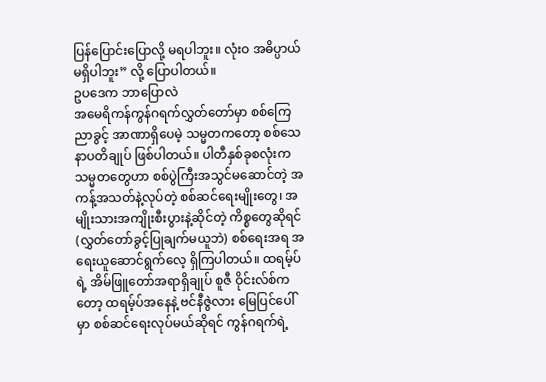ပြန်ပြောင်းပြောလို့ မရပါဘူး။ လုံးဝ အဓိပ္ပာယ်မရှိပါဘူး” လို့ ပြောပါတယ်။
ဥပဒေက ဘာပြောလဲ
အမေရိကန်ကွန်ဂရက်လွှတ်တော်မှာ စစ်ကြေညာခွင့် အာဏာရှိပေမဲ့ သမ္မတကတော့ စစ်သေနာပတိချုပ် ဖြစ်ပါတယ်။ ပါတီနှစ်ခုစလုံးက သမ္မတတွေဟာ စစ်ပွဲကြီးအသွင်မဆောင်တဲ့ အကန့်အသတ်နဲ့လုပ်တဲ့ စစ်ဆင်ရေးမျိုးတွေ၊ အမျိုးသားအကျိုးစီးပွားနဲ့ဆိုင်တဲ့ ကိစ္စတွေဆိုရင် (လွှတ်တော်ခွင့်ပြုချက်မယူဘဲ) စစ်ရေးအရ အရေးယူဆောင်ရွက်လေ့ ရှိကြပါတယ်။ ထရမ့်ပ်ရဲ့ အိမ်ဖြူတော်အရာရှိချုပ် စူဇီ ဝိုင်းလ်စ်ကတော့ ထရမ့်ပ်အနေနဲ့ ဗင်နီဇွဲလား မြေပြင်ပေါ်မှာ စစ်ဆင်ရေးလုပ်မယ်ဆိုရင် ကွန်ဂရက်ရဲ့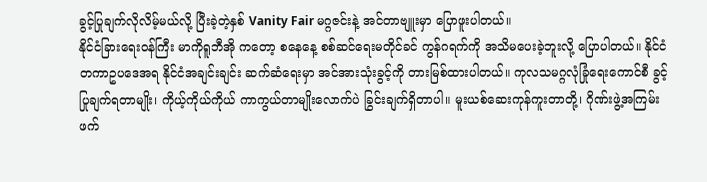ခွင့်ပြုချက်လိုလိမ့်မယ်လို့ ပြီးခဲ့တဲ့နှစ် Vanity Fair မဂ္ဂဇင်းနဲ့ အင်တာဗျူးမှာ ပြောဖူးပါတယ်။
နိုင်ငံခြားရေးဝန်ကြီး မာကိုရူဘီအို ကတော့ စနေနေ့ စစ်ဆင်ရေးမတိုင်ခင် ကွန်ဂရက်ကို အသိမပေးခဲ့ဘူးလို့ ပြောပါတယ်။ နိုင်ငံတကာဥပဒေအရ နိုင်ငံအချင်းချင်း ဆက်ဆံရေးမှာ အင်အားသုံးခွင့်ကို တားမြစ်ထားပါတယ်။ ကုလသမဂ္ဂလုံခြုံရေးကောင်စီ ခွင့်ပြုချက်ရတာမျိုး၊ ကိုယ့်ကိုယ်ကိုယ် ကာကွယ်တာမျိုးလောက်ပဲ ခြွင်းချက်ရှိတာပါ။ မူးယစ်ဆေးကုန်ကူးတာတို့၊ ဂိုဏ်းဖွဲ့အကြမ်းဖက်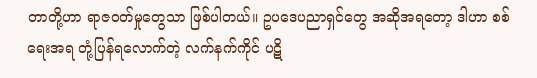တာတို့ဟာ ရာဇဝတ်မှုတွေသာ ဖြစ်ပါတယ်။ ဥပဒေပညာရှင်တွေ အဆိုအရတော့ ဒါဟာ စစ်ရေးအရ တုံ့ပြန်ရလောက်တဲ့ လက်နက်ကိုင် ပဋိ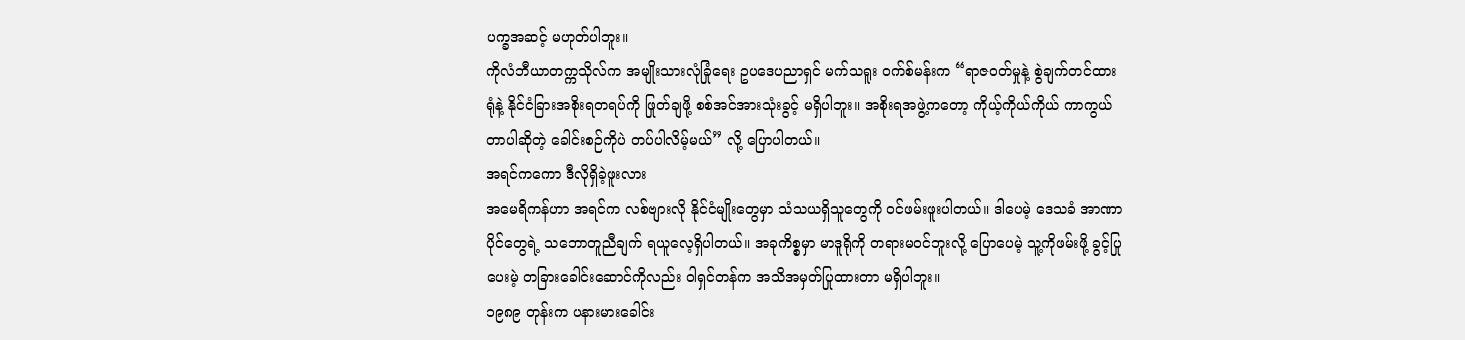ပက္ခအဆင့် မဟုတ်ပါဘူး။
ကိုလံဘီယာတက္ကသိုလ်က အမျိုးသားလုံခြုံရေး ဥပဒေပညာရှင် မက်သရူး ဝက်စ်မန်းက “ရာဇဝတ်မှုနဲ့ စွဲချက်တင်ထားရုံနဲ့ နိုင်ငံခြားအစိုးရတရပ်ကို ဖြုတ်ချဖို့ စစ်အင်အားသုံးခွင့် မရှိပါဘူး။ အစိုးရအဖွဲ့ကတော့ ကိုယ့်ကိုယ်ကိုယ် ကာကွယ်တာပါဆိုတဲ့ ခေါင်းစဉ်ကိုပဲ တပ်ပါလိမ့်မယ်” လို့ ပြောပါတယ်။
အရင်ကကော ဒီလိုရှိခဲ့ဖူးလား
အမေရိကန်ဟာ အရင်က လစ်ဗျားလို နိုင်ငံမျိုးတွေမှာ သံသယရှိသူတွေကို ဝင်ဖမ်းဖူးပါတယ်။ ဒါပေမဲ့ ဒေသခံ အာဏာပိုင်တွေရဲ့ သဘောတူညီချက် ရယူလေ့ရှိပါတယ်။ အခုကိစ္စမှာ မာဒူရိုကို တရားမဝင်ဘူးလို့ ပြောပေမဲ့ သူ့ကိုဖမ်းဖို့ ခွင့်ပြုပေးမဲ့ တခြားခေါင်းဆောင်ကိုလည်း ဝါရှင်တန်က အသိအမှတ်ပြုထားတာ မရှိပါဘူး။
၁၉၈၉ တုန်းက ပနားမားခေါင်း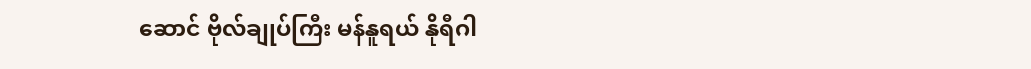ဆောင် ဗိုလ်ချုပ်ကြီး မန်နူရယ် နိုရီဂါ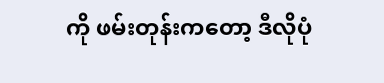ကို ဖမ်းတုန်းကတော့ ဒီလိုပုံ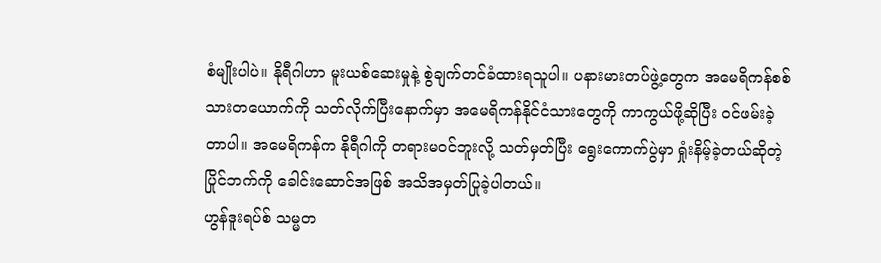စံမျိုးပါပဲ။ နိုရီဂါဟာ မူးယစ်ဆေးမှုနဲ့ စွဲချက်တင်ခံထားရသူပါ။ ပနားမားတပ်ဖွဲ့တွေက အမေရိကန်စစ်သားတယောက်ကို သတ်လိုက်ပြီးနောက်မှာ အမေရိကန်နိုင်ငံသားတွေကို ကာကွယ်ဖို့ဆိုပြီး ဝင်ဖမ်းခဲ့တာပါ။ အမေရိကန်က နိုရီဂါကို တရားမဝင်ဘူးလို့ သတ်မှတ်ပြီး ရွေးကောက်ပွဲမှာ ရှုံးနိမ့်ခဲ့တယ်ဆိုတဲ့ ပြိုင်ဘက်ကို ခေါင်းဆောင်အဖြစ် အသိအမှတ်ပြုခဲ့ပါတယ်။
ဟွန်ဒူးရပ်စ် သမ္မတ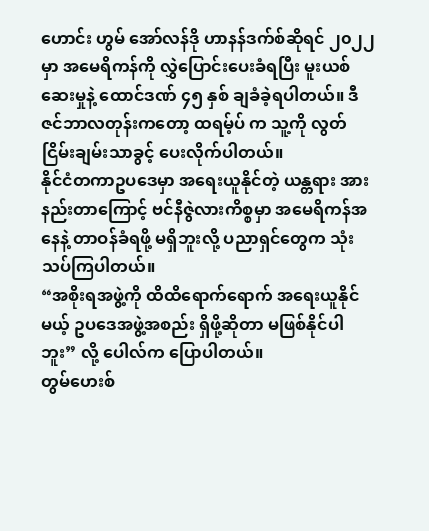ဟောင်း ဟွမ် အော်လန်ဒို ဟာနန်ဒက်စ်ဆိုရင် ၂၀၂၂ မှာ အမေရိကန်ကို လွှဲပြောင်းပေးခံရပြီး မူးယစ်ဆေးမှုနဲ့ ထောင်ဒဏ် ၄၅ နှစ် ချခံခဲ့ရပါတယ်။ ဒီဇင်ဘာလတုန်းကတော့ ထရမ့်ပ် က သူ့ကို လွတ်ငြိမ်းချမ်းသာခွင့် ပေးလိုက်ပါတယ်။
နိုင်ငံတကာဥပဒေမှာ အရေးယူနိုင်တဲ့ ယန္တရား အားနည်းတာကြောင့် ဗင်နီဇွဲလားကိစ္စမှာ အမေရိကန်အနေနဲ့ တာဝန်ခံရဖို့ မရှိဘူးလို့ ပညာရှင်တွေက သုံးသပ်ကြပါတယ်။
“အစိုးရအဖွဲ့ကို ထိထိရောက်ရောက် အရေးယူနိုင်မယ့် ဥပဒေအဖွဲ့အစည်း ရှိဖို့ဆိုတာ မဖြစ်နိုင်ပါဘူး” လို့ ပေါလ်က ပြောပါတယ်။
တွမ်ဟေးစ်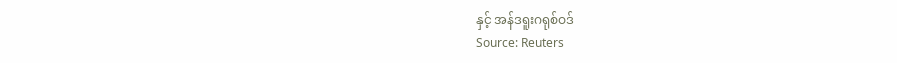နှင့် အန်ဒရူးဂရုစ်ဝဒ်
Source: Reuters